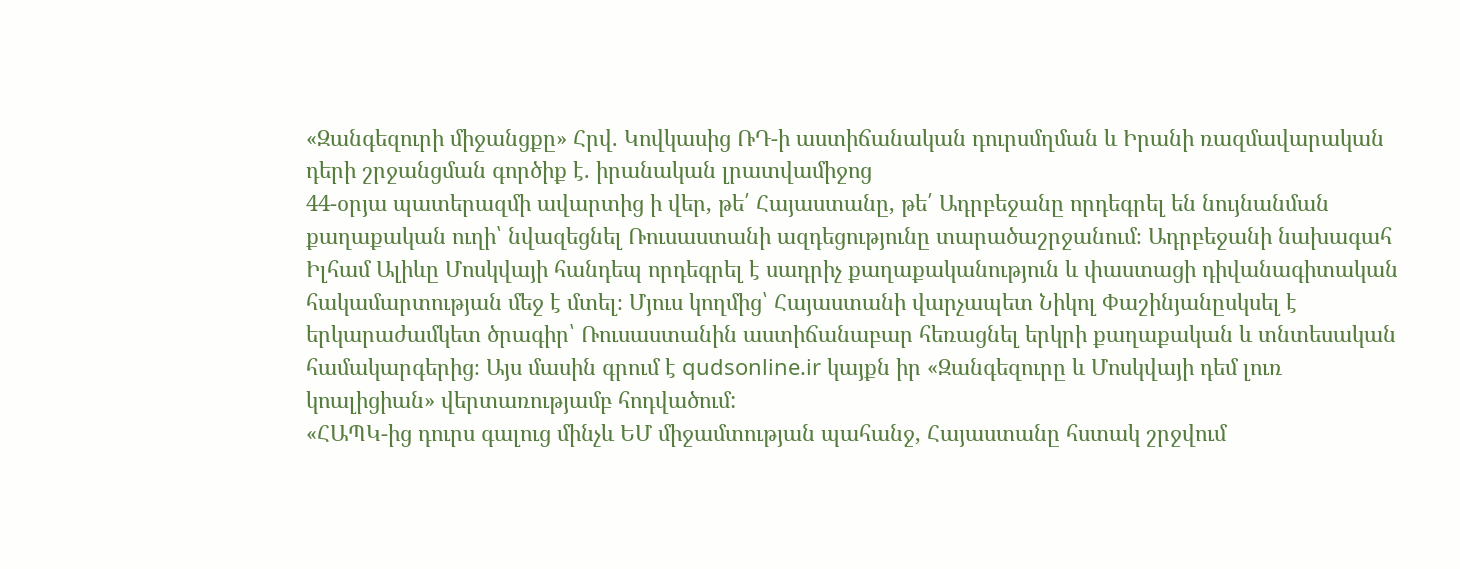«Զանգեզուրի միջանցքը» Հրվ. Կովկասից ՌԴ-ի աստիճանական դուրսմղման և Իրանի ռազմավարական դերի շրջանցման գործիք է. իրանական լրատվամիջոց
44-օրյա պատերազմի ավարտից ի վեր, թե՛ Հայաստանը, թե՛ Ադրբեջանը որդեգրել են նույնանման քաղաքական ուղի՝ նվազեցնել Ռուսաստանի ազդեցությունը տարածաշրջանում։ Ադրբեջանի նախագահ Իլհամ Ալիևը Մոսկվայի հանդեպ որդեգրել է սադրիչ քաղաքականություն և փաստացի դիվանագիտական հակամարտության մեջ է մտել։ Մյուս կողմից՝ Հայաստանի վարչապետ Նիկոլ Փաշինյանըսկսել է երկարաժամկետ ծրագիր՝ Ռուսաստանին աստիճանաբար հեռացնել երկրի քաղաքական և տնտեսական համակարգերից։ Այս մասին գրում է qudsonline.ir կայքն իր «Զանգեզուրը և Մոսկվայի դեմ լուռ կոալիցիան» վերտառությամբ հոդվածում:
«ՀԱՊԿ-ից դուրս գալուց մինչև ԵՄ միջամտության պահանջ, Հայաստանը հստակ շրջվում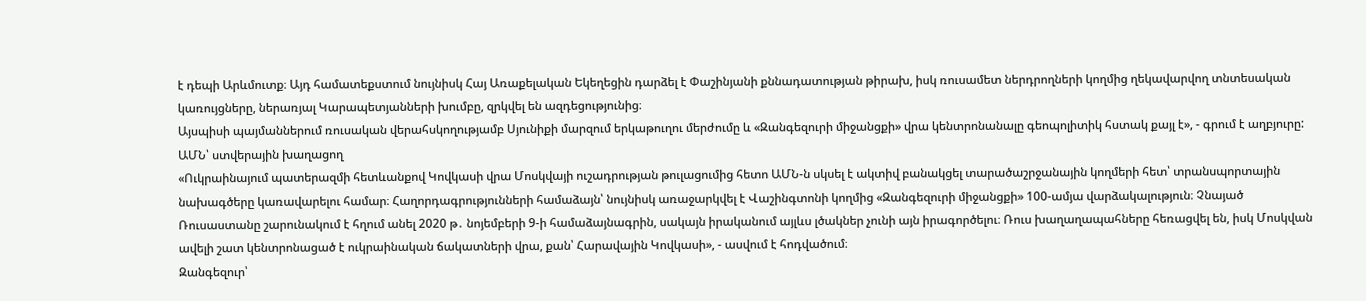է դեպի Արևմուտք։ Այդ համատեքստում նույնիսկ Հայ Առաքելական Եկեղեցին դարձել է Փաշինյանի քննադատության թիրախ, իսկ ռուսամետ ներդրողների կողմից ղեկավարվող տնտեսական կառույցները, ներառյալ Կարապետյանների խումբը, զրկվել են ազդեցությունից։
Այսպիսի պայմաններում ռուսական վերահսկողությամբ Սյունիքի մարզում երկաթուղու մերժումը և «Զանգեզուրի միջանցքի» վրա կենտրոնանալը գեոպոլիտիկ հստակ քայլ է», - գրում է աղբյուրը:
ԱՄՆ՝ ստվերային խաղացող
«Ուկրաինայում պատերազմի հետևանքով Կովկասի վրա Մոսկվայի ուշադրության թուլացումից հետո ԱՄՆ-ն սկսել է ակտիվ բանակցել տարածաշրջանային կողմերի հետ՝ տրանսպորտային նախագծերը կառավարելու համար։ Հաղորդագրությունների համաձայն՝ նույնիսկ առաջարկվել է Վաշինգտոնի կողմից «Զանգեզուրի միջանցքի» 100-ամյա վարձակալություն։ Չնայած Ռուսաստանը շարունակում է հղում անել 2020 թ․ նոյեմբերի 9-ի համաձայնագրին, սակայն իրականում այլևս լծակներ չունի այն իրագործելու։ Ռուս խաղաղապահները հեռացվել են, իսկ Մոսկվան ավելի շատ կենտրոնացած է ուկրաինական ճակատների վրա, քան՝ Հարավային Կովկասի», - ասվում է հոդվածում։
Զանգեզուր՝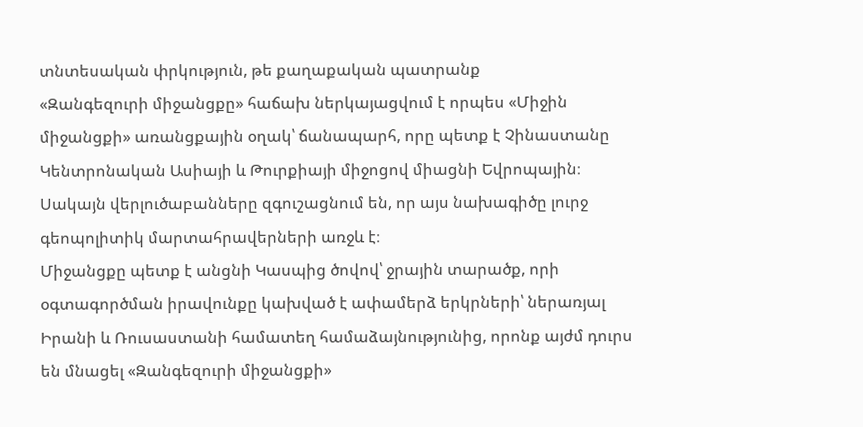տնտեսական փրկություն, թե քաղաքական պատրանք
«Զանգեզուրի միջանցքը» հաճախ ներկայացվում է որպես «Միջին միջանցքի» առանցքային օղակ՝ ճանապարհ, որը պետք է Չինաստանը Կենտրոնական Ասիայի և Թուրքիայի միջոցով միացնի Եվրոպային։ Սակայն վերլուծաբանները զգուշացնում են, որ այս նախագիծը լուրջ գեոպոլիտիկ մարտահրավերների առջև է։
Միջանցքը պետք է անցնի Կասպից ծովով՝ ջրային տարածք, որի օգտագործման իրավունքը կախված է ափամերձ երկրների՝ ներառյալ Իրանի և Ռուսաստանի համատեղ համաձայնությունից, որոնք այժմ դուրս են մնացել «Զանգեզուրի միջանցքի»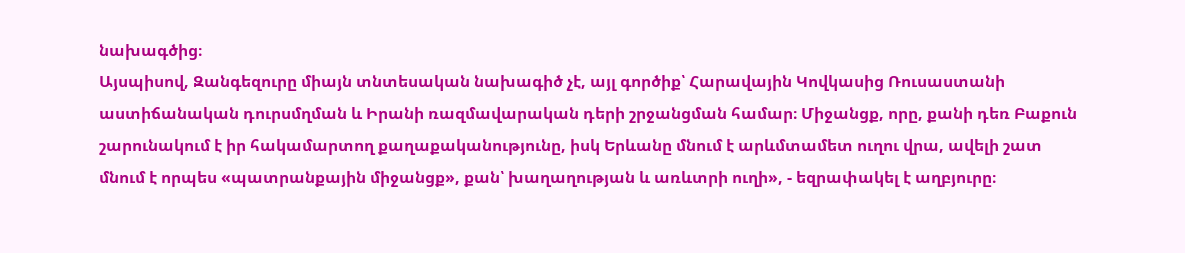նախագծից։
Այսպիսով, Զանգեզուրը միայն տնտեսական նախագիծ չէ, այլ գործիք՝ Հարավային Կովկասից Ռուսաստանի աստիճանական դուրսմղման և Իրանի ռազմավարական դերի շրջանցման համար։ Միջանցք, որը, քանի դեռ Բաքուն շարունակում է իր հակամարտող քաղաքականությունը, իսկ Երևանը մնում է արևմտամետ ուղու վրա, ավելի շատ մնում է որպես «պատրանքային միջանցք», քան՝ խաղաղության և առևտրի ուղի», - եզրափակել է աղբյուրը։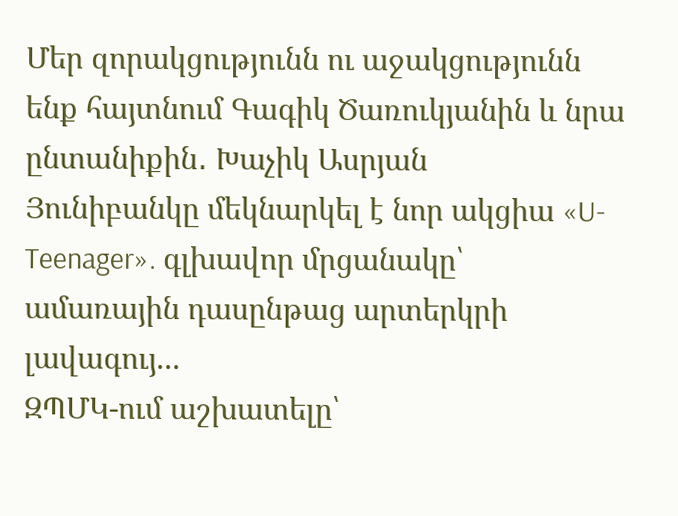Մեր զորակցությունն ու աջակցությունն ենք հայտնում Գագիկ Ծառուկյանին և նրա ընտանիքին․ Խաչիկ Ասրյան
Յունիբանկը մեկնարկել է նոր ակցիա «U-Teenager». գլխավոր մրցանակը՝ ամառային դասընթաց արտերկրի լավագույ...
ԶՊՄԿ-ում աշխատելը՝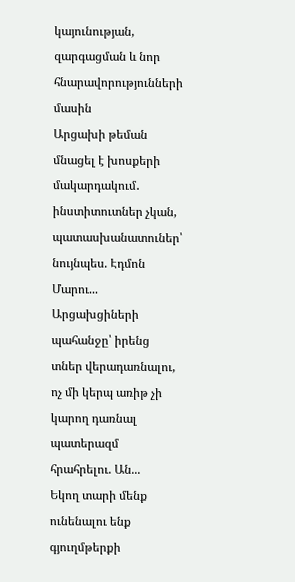կայունության, զարգացման և նոր հնարավորությունների մասին
Արցախի թեման մնացել է խոսքերի մակարդակում․ ինստիտուտներ չկան, պատասխանատուներ՝ նույնպես. Էդմոն Մարու...
Արցախցիների պահանջը՝ իրենց տներ վերադառնալու, ոչ մի կերպ առիթ չի կարող դառնալ պատերազմ հրահրելու. Ան...
Եկող տարի մենք ունենալու ենք գյուղմթերքի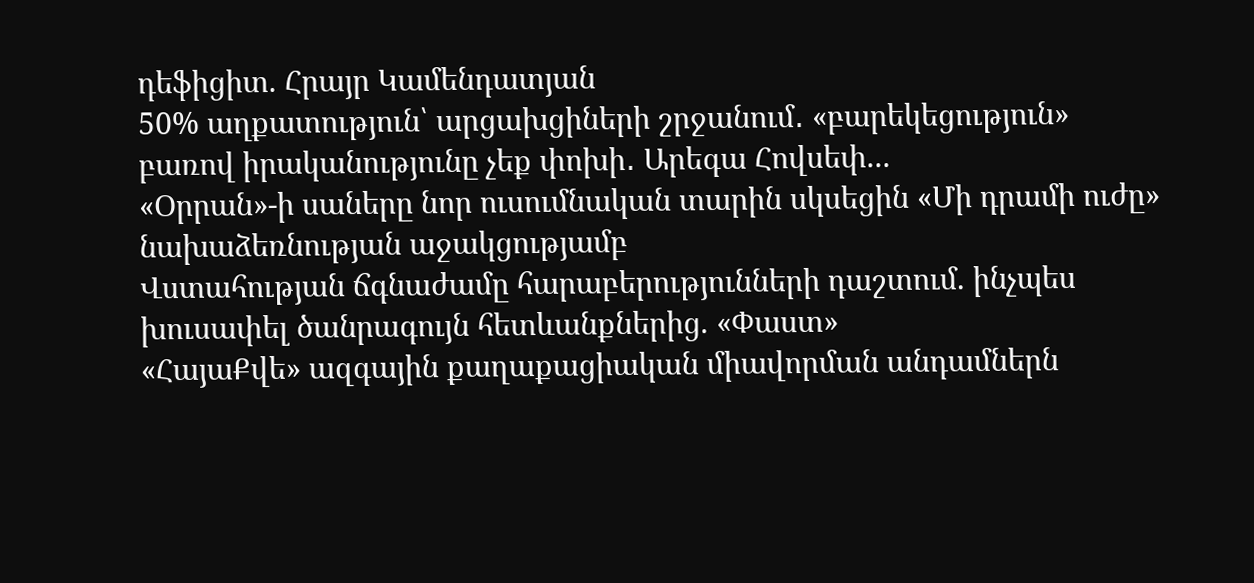դեֆիցիտ. Հրայր Կամենդատյան
50% աղքատություն՝ արցախցիների շրջանում․ «բարեկեցություն» բառով իրականությունը չեք փոխի․ Արեգա Հովսեփ...
«Օրրան»-ի սաները նոր ուսումնական տարին սկսեցին «Մի դրամի ուժը» նախաձեռնության աջակցությամբ
Վստահության ճգնաժամը հարաբերությունների դաշտում. ինչպես խուսափել ծանրագույն հետևանքներից. «Փաստ»
«ՀայաՔվե» ազգային քաղաքացիական միավորման անդամներն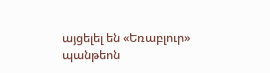այցելել են «Եռաբլուր» պանթեոն